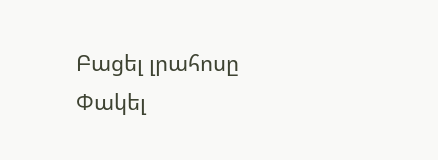Բացել լրահոսը Փակել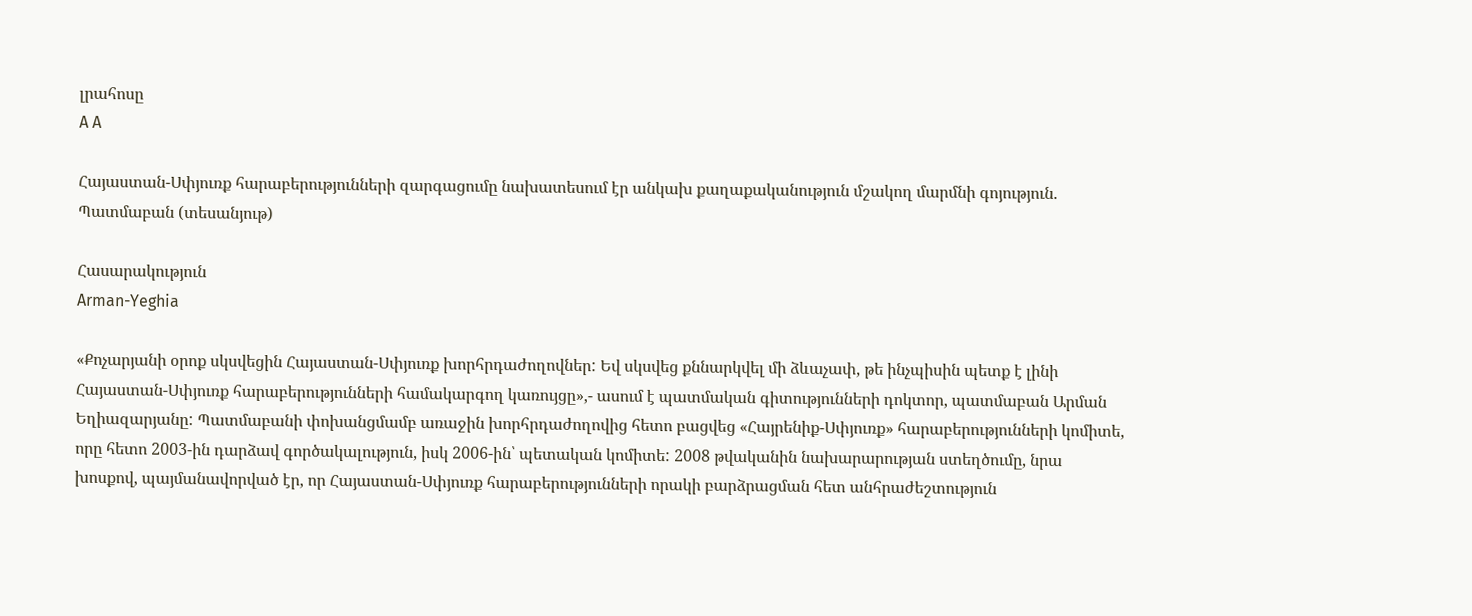լրահոսը
A A

Հայաստան-Սփյուռք հարաբերությունների զարգացումը նախատեսում էր անկախ քաղաքականություն մշակող մարմնի գոյություն. Պատմաբան (տեսանյութ)

Հասարակություն
Arman-Yeghia

«Քոչարյանի օրոք սկսվեցին Հայաստան-Սփյուռք խորհրդաժողովներ: Եվ սկսվեց քննարկվել մի ձևաչափ, թե ինչպիսին պետք է լինի Հայաստան-Սփյուռք հարաբերությունների համակարգող կառույցը»,- ասում է պատմական գիտությունների դոկտոր, պատմաբան Արման Եղիազարյանը: Պատմաբանի փոխանցմամբ առաջին խորհրդաժողովից հետո բացվեց «Հայրենիք-Սփյուռք» հարաբերությունների կոմիտե, որը հետո 2003-ին դարձավ գործակալություն, իսկ 2006-ին՝ պետական կոմիտե: 2008 թվականին նախարարության ստեղծումը, նրա խոսքով, պայմանավորված էր, որ Հայաստան-Սփյուռք հարաբերությունների որակի բարձրացման հետ անհրաժեշտություն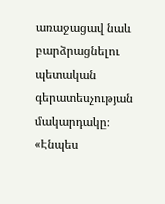առաջացավ նաև բարձրացնելու պետական գերատեսչության մակարդակը։  «Էնպես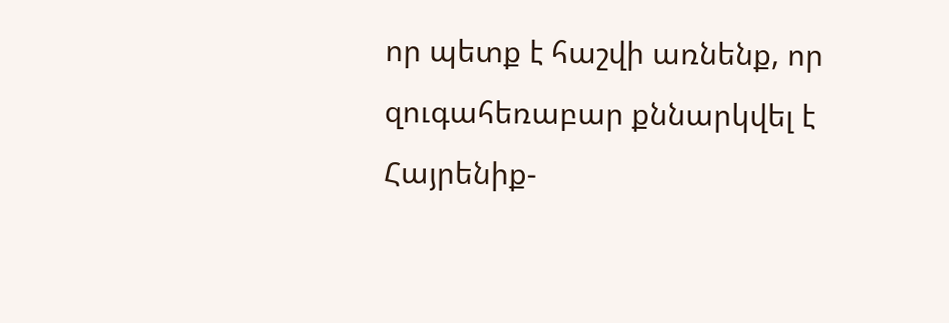որ պետք է հաշվի առնենք, որ զուգահեռաբար քննարկվել է Հայրենիք-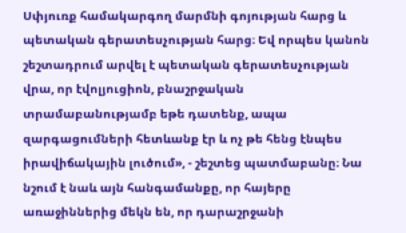Սփյուռք համակարգող մարմնի գոյության հարց և պետական գերատեսչության հարց։ Եվ որպես կանոն շեշտադրում արվել է պետական գերատեսչության վրա, որ էվոլյուցիոն, բնաշրջական տրամաբանությամբ եթե դատենք, ապա զարգացումների հետևանք էր և ոչ թե հենց էնպես իրավիճակային լուծում», - շեշտեց պատմաբանը։ Նա նշում է նաև այն հանգամանքը, որ հայերը առաջիններից մեկն են, որ դարաշրջանի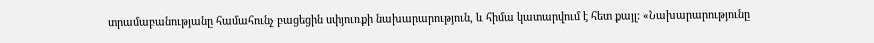տրամաբանությանը համահունչ բացեցին սփյուռքի նախարարություն, և հիմա կատարվում է հետ քայլ: «Նախարարությունը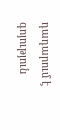դադարում է գոյություն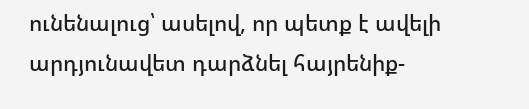ունենալուց՝ ասելով, որ պետք է ավելի արդյունավետ դարձնել հայրենիք-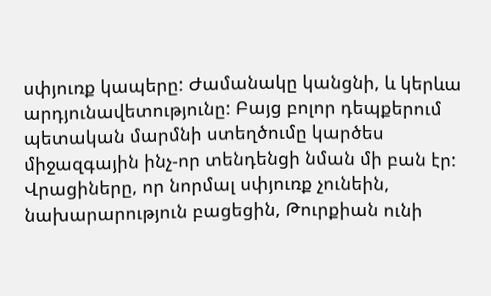սփյուռք կապերը: Ժամանակը կանցնի, և կերևա արդյունավետությունը: Բայց բոլոր դեպքերում պետական մարմնի ստեղծումը կարծես միջազգային ինչ-որ տենդենցի նման մի բան էր: Վրացիները, որ նորմալ սփյուռք չունեին, նախարարություն բացեցին, Թուրքիան ունի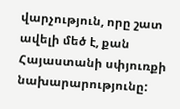վարչություն, որը շատ ավելի մեծ է, քան Հայաստանի սփյուռքի նախարարությունը: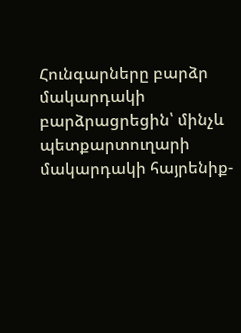Հունգարները բարձր մակարդակի բարձրացրեցին՝ մինչև պետքարտուղարի մակարդակի հայրենիք-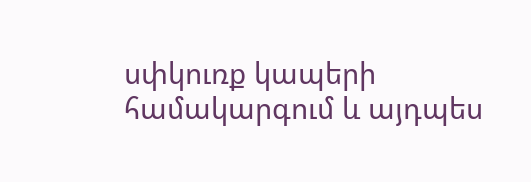սփկուռք կապերի համակարգում և այդպես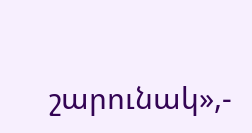շարունակ»,-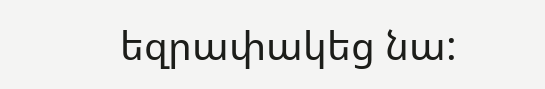եզրափակեց նա: